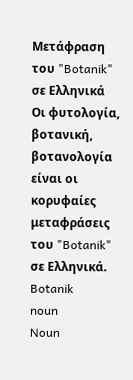Μετάφραση του "Botanik" σε Ελληνικά
Οι φυτολογία, βοτανική, βοτανολογία είναι οι κορυφαίες μεταφράσεις του "Botanik" σε Ελληνικά.
Botanik
noun
Noun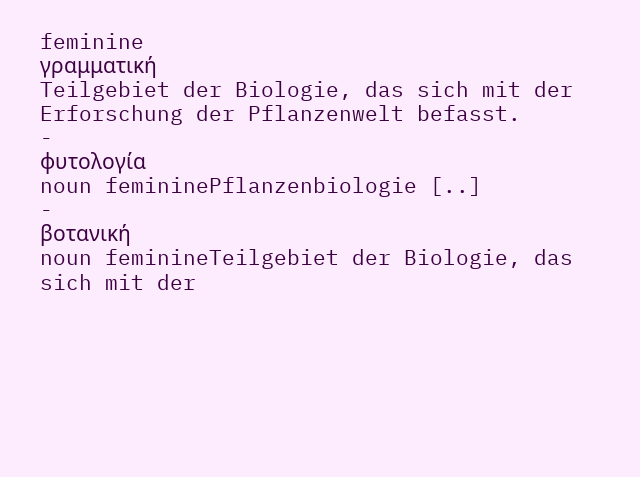feminine
γραμματική
Teilgebiet der Biologie, das sich mit der Erforschung der Pflanzenwelt befasst.
-
φυτολογία
noun femininePflanzenbiologie [..]
-
βοτανική
noun feminineTeilgebiet der Biologie, das sich mit der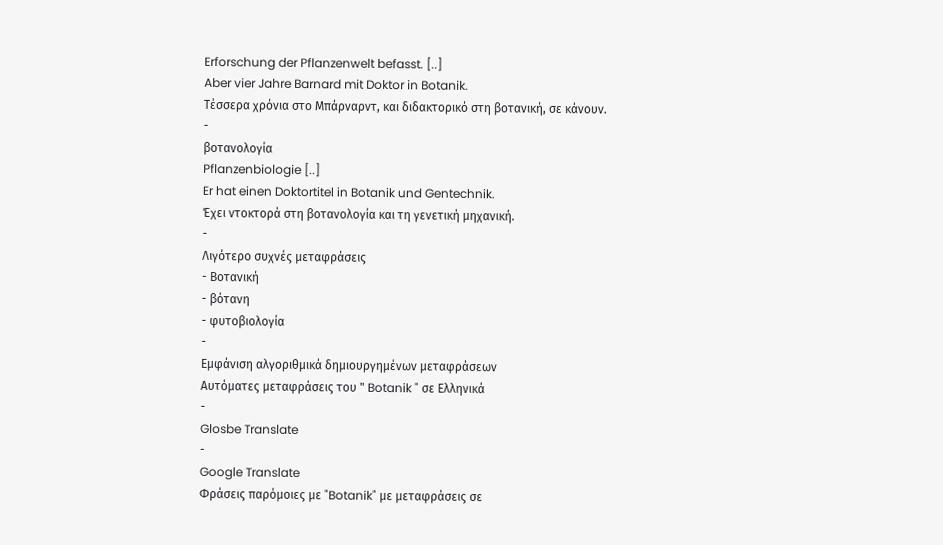Erforschung der Pflanzenwelt befasst. [..]
Aber vier Jahre Barnard mit Doktor in Botanik.
Τέσσερα χρόνια στο Μπάρναρντ, και διδακτορικό στη βοτανική, σε κάνουν.
-
βοτανολογία
Pflanzenbiologie [..]
Er hat einen Doktortitel in Botanik und Gentechnik.
Έχει ντοκτορά στη βοτανολογία και τη γενετική μηχανική.
-
Λιγότερο συχνές μεταφράσεις
- Βοτανική
- βότανη
- φυτοβιολογία
-
Εμφάνιση αλγοριθμικά δημιουργημένων μεταφράσεων
Αυτόματες μεταφράσεις του " Botanik " σε Ελληνικά
-
Glosbe Translate
-
Google Translate
Φράσεις παρόμοιες με "Botanik" με μεταφράσεις σε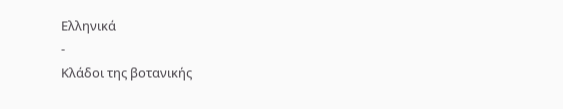Ελληνικά
-
Κλάδοι της βοτανικής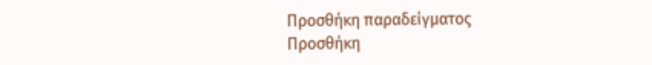Προσθήκη παραδείγματος
Προσθήκη